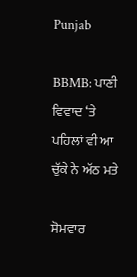Punjab

BBMB: ਪਾਣੀ ਵਿਵਾਦ ‘ਤੇ ਪਹਿਲਾਂ ਵੀ ਆ ਚੁੱਕੇ ਨੇ ਅੱਠ ਮਤੇ

ਸੋਮਵਾਰ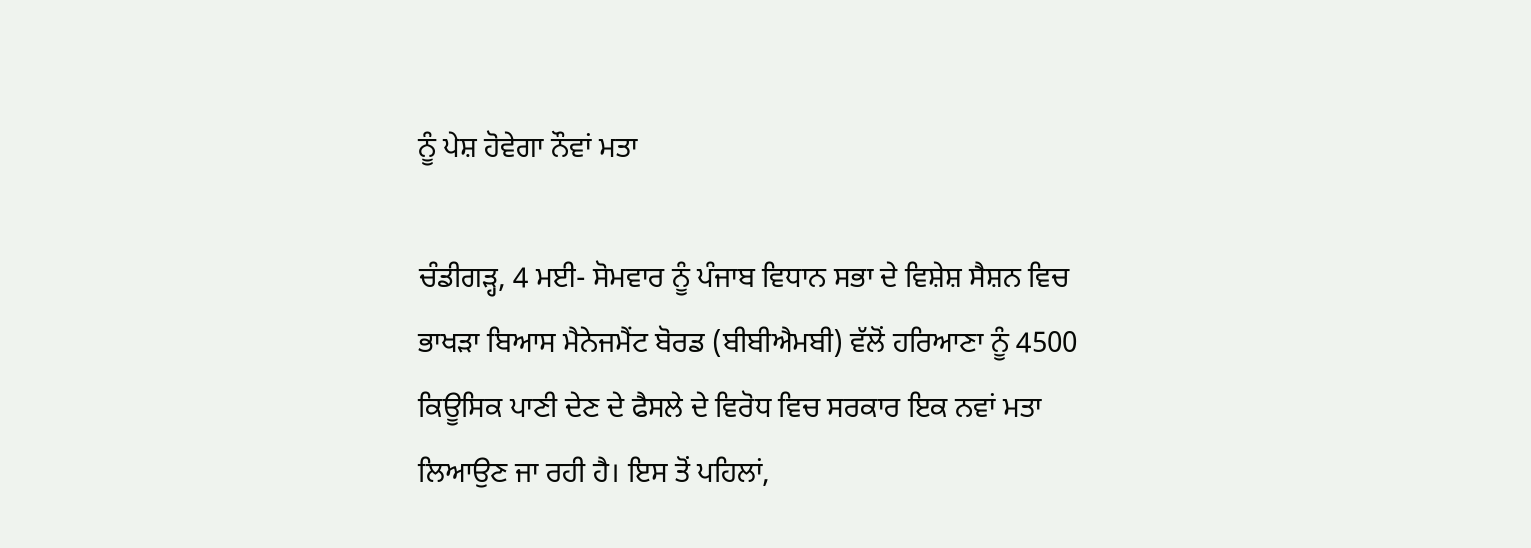ਨੂੰ ਪੇਸ਼ ਹੋਵੇਗਾ ਨੌਵਾਂ ਮਤਾ

ਚੰਡੀਗੜ੍ਹ, 4 ਮਈ- ਸੋਮਵਾਰ ਨੂੰ ਪੰਜਾਬ ਵਿਧਾਨ ਸਭਾ ਦੇ ਵਿਸ਼ੇਸ਼ ਸੈਸ਼ਨ ਵਿਚ ਭਾਖੜਾ ਬਿਆਸ ਮੈਨੇਜਮੈਂਟ ਬੋਰਡ (ਬੀਬੀਐਮਬੀ) ਵੱਲੋਂ ਹਰਿਆਣਾ ਨੂੰ 4500 ਕਿਊਸਿਕ ਪਾਣੀ ਦੇਣ ਦੇ ਫੈਸਲੇ ਦੇ ਵਿਰੋਧ ਵਿਚ ਸਰਕਾਰ ਇਕ ਨਵਾਂ ਮਤਾ ਲਿਆਉਣ ਜਾ ਰਹੀ ਹੈ। ਇਸ ਤੋਂ ਪਹਿਲਾਂ,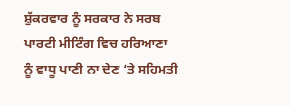ਸ਼ੁੱਕਰਵਾਰ ਨੂੰ ਸਰਕਾਰ ਨੇ ਸਰਬ ਪਾਰਟੀ ਮੀਟਿੰਗ ਵਿਚ ਹਰਿਆਣਾ ਨੂੰ ਵਾਧੂ ਪਾਣੀ ਨਾ ਦੇਣ ‘ਤੇ ਸਹਿਮਤੀ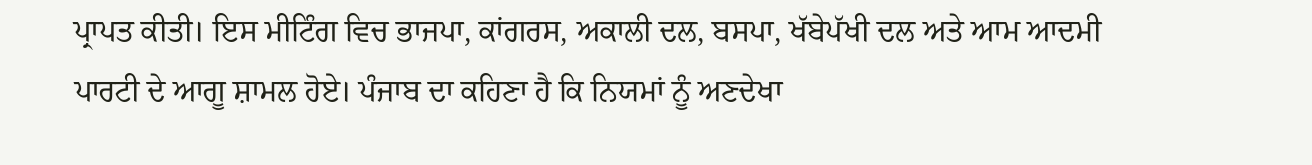ਪ੍ਰਾਪਤ ਕੀਤੀ। ਇਸ ਮੀਟਿੰਗ ਵਿਚ ਭਾਜਪਾ, ਕਾਂਗਰਸ, ਅਕਾਲੀ ਦਲ, ਬਸਪਾ, ਖੱਬੇਪੱਖੀ ਦਲ ਅਤੇ ਆਮ ਆਦਮੀ ਪਾਰਟੀ ਦੇ ਆਗੂ ਸ਼ਾਮਲ ਹੋਏ। ਪੰਜਾਬ ਦਾ ਕਹਿਣਾ ਹੈ ਕਿ ਨਿਯਮਾਂ ਨੂੰ ਅਣਦੇਖਾ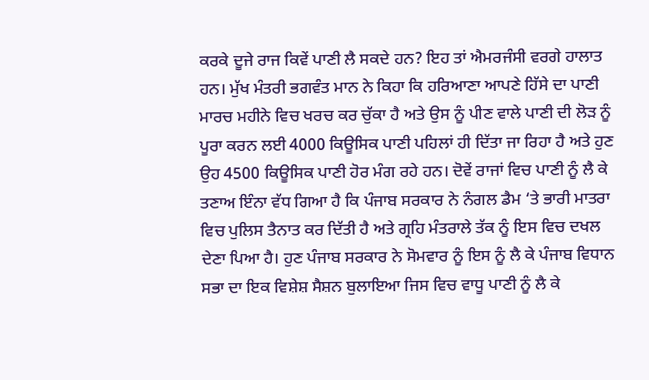ਕਰਕੇ ਦੂਜੇ ਰਾਜ ਕਿਵੇਂ ਪਾਣੀ ਲੈ ਸਕਦੇ ਹਨ? ਇਹ ਤਾਂ ਐਮਰਜੰਸੀ ਵਰਗੇ ਹਾਲਾਤ ਹਨ। ਮੁੱਖ ਮੰਤਰੀ ਭਗਵੰਤ ਮਾਨ ਨੇ ਕਿਹਾ ਕਿ ਹਰਿਆਣਾ ਆਪਣੇ ਹਿੱਸੇ ਦਾ ਪਾਣੀ ਮਾਰਚ ਮਹੀਨੇ ਵਿਚ ਖਰਚ ਕਰ ਚੁੱਕਾ ਹੈ ਅਤੇ ਉਸ ਨੂੰ ਪੀਣ ਵਾਲੇ ਪਾਣੀ ਦੀ ਲੋੜ ਨੂੰ ਪੂਰਾ ਕਰਨ ਲਈ 4000 ਕਿਊਸਿਕ ਪਾਣੀ ਪਹਿਲਾਂ ਹੀ ਦਿੱਤਾ ਜਾ ਰਿਹਾ ਹੈ ਅਤੇ ਹੁਣ ਉਹ 4500 ਕਿਊਸਿਕ ਪਾਣੀ ਹੋਰ ਮੰਗ ਰਹੇ ਹਨ। ਦੋਵੇਂ ਰਾਜਾਂ ਵਿਚ ਪਾਣੀ ਨੂੰ ਲੈ ਕੇ ਤਣਾਅ ਇੰਨਾ ਵੱਧ ਗਿਆ ਹੈ ਕਿ ਪੰਜਾਬ ਸਰਕਾਰ ਨੇ ਨੰਗਲ ਡੈਮ ‘ਤੇ ਭਾਰੀ ਮਾਤਰਾ ਵਿਚ ਪੁਲਿਸ ਤੈਨਾਤ ਕਰ ਦਿੱਤੀ ਹੈ ਅਤੇ ਗ੍ਰਹਿ ਮੰਤਰਾਲੇ ਤੱਕ ਨੂੰ ਇਸ ਵਿਚ ਦਖਲ ਦੇਣਾ ਪਿਆ ਹੈ। ਹੁਣ ਪੰਜਾਬ ਸਰਕਾਰ ਨੇ ਸੋਮਵਾਰ ਨੂੰ ਇਸ ਨੂੰ ਲੈ ਕੇ ਪੰਜਾਬ ਵਿਧਾਨ ਸਭਾ ਦਾ ਇਕ ਵਿਸ਼ੇਸ਼ ਸੈਸ਼ਨ ਬੁਲਾਇਆ ਜਿਸ ਵਿਚ ਵਾਧੂ ਪਾਣੀ ਨੂੰ ਲੈ ਕੇ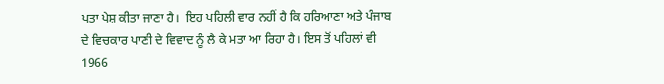ਪਤਾ ਪੇਸ਼ ਕੀਤਾ ਜਾਣਾ ਹੈ।  ਇਹ ਪਹਿਲੀ ਵਾਰ ਨਹੀਂ ਹੈ ਕਿ ਹਰਿਆਣਾ ਅਤੇ ਪੰਜਾਬ ਦੇ ਵਿਚਕਾਰ ਪਾਣੀ ਦੇ ਵਿਵਾਦ ਨੂੰ ਲੈ ਕੇ ਮਤਾ ਆ ਰਿਹਾ ਹੈ। ਇਸ ਤੋਂ ਪਹਿਲਾਂ ਵੀ 1966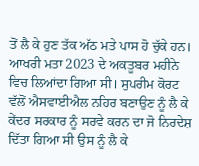ਤੋਂ ਲੈ ਕੇ ਹੁਣ ਤੱਕ ਅੱਠ ਮਤੇ ਪਾਸ ਹੋ ਚੁੱਕੇ ਹਨ। ਆਖਰੀ ਮਤਾ 2023 ਦੇ ਅਕਤੂਬਰ ਮਹੀਨੇ ਵਿਚ ਲਿਆਂਦਾ ਗਿਆ ਸੀ। ਸੁਪਰੀਮ ਕੋਰਟ ਵੱਲੋਂ ਐਸਵਾਈਐਲ ਨਹਿਰ ਬਣਾਉਣ ਨੂੰ ਲੈ ਕੇ ਕੇਂਦਰ ਸਰਕਾਰ ਨੂੰ ਸਰਵੇ ਕਰਨ ਦਾ ਜੋ ਨਿਰਦੇਸ਼ ਦਿੱਤਾ ਗਿਆ ਸੀ ਉਸ ਨੂੰ ਲੈ ਕੇ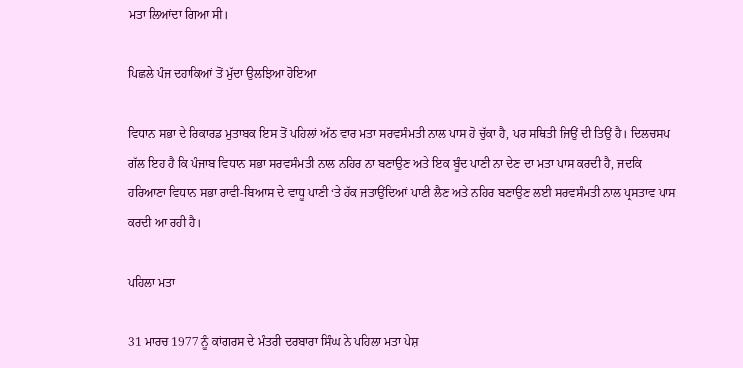ਮਤਾ ਲਿਆਂਦਾ ਗਿਆ ਸੀ।

ਪਿਛਲੇ ਪੰਜ ਦਹਾਕਿਆਂ ਤੋਂ ਮੁੱਦਾ ਉਲਝਿਆ ਹੋਇਆ

ਵਿਧਾਨ ਸਭਾ ਦੇ ਰਿਕਾਰਡ ਮੁਤਾਬਕ ਇਸ ਤੋਂ ਪਹਿਲਾਂ ਅੱਠ ਵਾਰ ਮਤਾ ਸਰਵਸੰਮਤੀ ਨਾਲ ਪਾਸ ਹੋ ਚੁੱਕਾ ਹੈ, ਪਰ ਸਥਿਤੀ ਜਿਉਂ ਦੀ ਤਿਉਂ ਹੈ। ਦਿਲਚਸਪ ਗੱਲ ਇਹ ਹੈ ਕਿ ਪੰਜਾਬ ਵਿਧਾਨ ਸਭਾ ਸਰਵਸੰਮਤੀ ਨਾਲ ਨਹਿਰ ਨਾ ਬਣਾਉਣ ਅਤੇ ਇਕ ਬੂੰਦ ਪਾਣੀ ਨਾ ਦੇਣ ਦਾ ਮਤਾ ਪਾਸ ਕਰਦੀ ਹੈ, ਜਦਕਿ ਹਰਿਆਣਾ ਵਿਧਾਨ ਸਭਾ ਰਾਵੀ-ਬਿਆਸ ਦੇ ਵਾਧੂ ਪਾਣੀ ‘ਤੇ ਹੱਕ ਜਤਾਉਂਦਿਆਂ ਪਾਣੀ ਲੈਣ ਅਤੇ ਨਹਿਰ ਬਣਾਉਣ ਲਈ ਸਰਵਸੰਮਤੀ ਨਾਲ ਪ੍ਰਸਤਾਵ ਪਾਸ ਕਰਦੀ ਆ ਰਹੀ ਹੈ।

ਪਹਿਲਾ ਮਤਾ

31 ਮਾਰਚ 1977 ਨੂੰ ਕਾਂਗਰਸ ਦੇ ਮੰਤਰੀ ਦਰਬਾਰਾ ਸਿੰਘ ਨੇ ਪਹਿਲਾ ਮਤਾ ਪੇਸ਼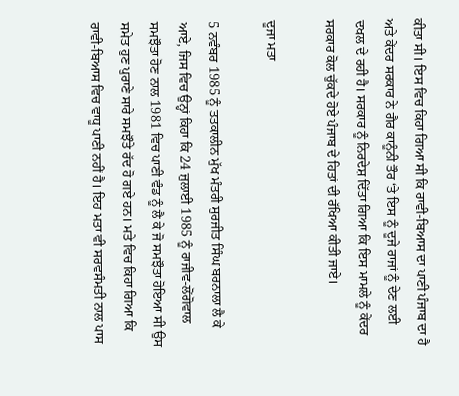ਕੀਤਾ ਸੀ। ਇਸ ਵਿਚ ਕਿਹਾ ਗਿਆ ਸੀ ਕਿ ਰਾਵੀ-ਬਿਆਸ ਦਾ ਪਾਣੀ ਪੰਜਾਬ ਦਾ ਹੈ ਅਤੇ ਕੇਂਦਰ ਸਰਕਾਰ ਨੇ ਗੈਰ ਕਾਨੂੰਨੀ ਤੌਰ ‘ਤੇ ਇਸ ਨੂੰ ਦੂਜੇ ਰਾਜਾਂ ਨੂੰ ਦੇਣ ਲਈ ਦਖਲ ਦੇ ਰਹੀ ਹੈ। ਸਰਕਾਰ ਨੂੰ ਨਿਰਦੇਸ਼ ਦਿੱਤਾ ਗਿਆ ਕਿ ਇਸ ਮਾਮਲੇ ਨੂੰ ਕੇਂਦਰ ਸਰਕਾਰ ਕੋਲ ਚੁੱਕਦੇ ਹੋਏ ਪੰਜਾਬ ਦੇ ਹਿਤਾਂ ਦੀ ਰੱਖਿਆ ਕੀਤੀ ਜਾਏ।

ਦੂਜਾ ਮਤਾ

5 ਨਵੰਬਰ 1985 ਨੂੰ ਤਤਕਾਲੀਨ ਮੁੱਖ ਮੰਤਰੀ ਸੁਰਜੀਤ ਸਿੰਘ ਬਰਨਾਲਾ ਲੈ ਕੇ ਆਏ, ਜਿਸ ਵਿਚ ਉਨ੍ਹਾਂ ਕਿਹਾ ਕਿ 24 ਜੁਲਾਈ 1985 ਨੂੰ ਰਾਜੀਵ-ਲੋਂਗੋਵਾਲ ਸਮਝੌਤਾ ਹੋਣ ਨਾਲ 1981 ਵਿਚ ਪਾਣੀ ਵੰਡ ਨੂੰ ਲੈ ਕੇ ਜੋ ਸਮਝੌਤਾ ਹੋਇਆ ਸੀ ਉਸ ਸਮੇਤ ਹੁਣ ਪੁਰਾਣੇ ਸਾਰੇ ਸਮਝੌਤੇ ਰੱਦ ਹੋ ਗਏ ਹਨ। ਮਤੇ ਵਿਚ ਕਿਹਾ ਗਿਆ ਕਿ ਰਾਵੀ-ਬਿਆਸ ਵਿਚ ਵਾਧੂ ਪਾਣੀ ਨਹੀਂ ਹੈ। ਇਹ ਮਤਾ ਵੀ ਸਰਵਸੰਮਤੀ ਨਾਲ ਪਾਸ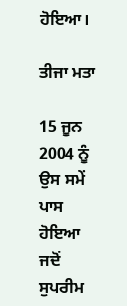ਹੋਇਆ।

ਤੀਜਾ ਮਤਾ

15 ਜੂਨ 2004 ਨੂੰ ਉਸ ਸਮੇਂ ਪਾਸ ਹੋਇਆ ਜਦੋਂ ਸੁਪਰੀਮ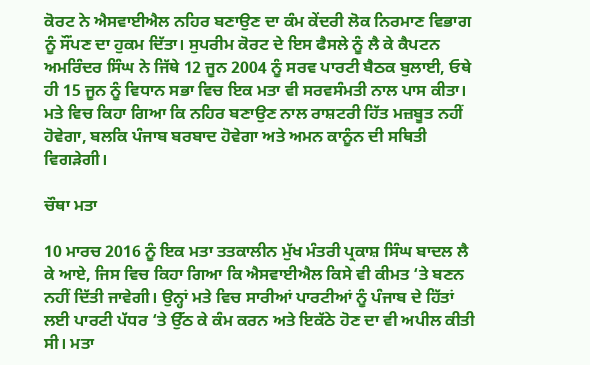ਕੋਰਟ ਨੇ ਐਸਵਾਈਐਲ ਨਹਿਰ ਬਣਾਉਣ ਦਾ ਕੰਮ ਕੇਂਦਰੀ ਲੋਕ ਨਿਰਮਾਣ ਵਿਭਾਗ ਨੂੰ ਸੌਂਪਣ ਦਾ ਹੁਕਮ ਦਿੱਤਾ। ਸੁਪਰੀਮ ਕੋਰਟ ਦੇ ਇਸ ਫੈਸਲੇ ਨੂੰ ਲੈ ਕੇ ਕੈਪਟਨ ਅਮਰਿੰਦਰ ਸਿੰਘ ਨੇ ਜਿੱਥੇ 12 ਜੂਨ 2004 ਨੂੰ ਸਰਵ ਪਾਰਟੀ ਬੈਠਕ ਬੁਲਾਈ, ਓਥੇ ਹੀ 15 ਜੂਨ ਨੂੰ ਵਿਧਾਨ ਸਭਾ ਵਿਚ ਇਕ ਮਤਾ ਵੀ ਸਰਵਸੰਮਤੀ ਨਾਲ ਪਾਸ ਕੀਤਾ। ਮਤੇ ਵਿਚ ਕਿਹਾ ਗਿਆ ਕਿ ਨਹਿਰ ਬਣਾਉਣ ਨਾਲ ਰਾਸ਼ਟਰੀ ਹਿੱਤ ਮਜ਼ਬੂਤ ਨਹੀਂ ਹੋਵੇਗਾ, ਬਲਕਿ ਪੰਜਾਬ ਬਰਬਾਦ ਹੋਵੇਗਾ ਅਤੇ ਅਮਨ ਕਾਨੂੰਨ ਦੀ ਸਥਿਤੀ ਵਿਗੜੇਗੀ।

ਚੌਥਾ ਮਤਾ

10 ਮਾਰਚ 2016 ਨੂੰ ਇਕ ਮਤਾ ਤਤਕਾਲੀਨ ਮੁੱਖ ਮੰਤਰੀ ਪ੍ਰਕਾਸ਼ ਸਿੰਘ ਬਾਦਲ ਲੈ ਕੇ ਆਏ, ਜਿਸ ਵਿਚ ਕਿਹਾ ਗਿਆ ਕਿ ਐਸਵਾਈਐਲ ਕਿਸੇ ਵੀ ਕੀਮਤ ‘ਤੇ ਬਣਨ ਨਹੀਂ ਦਿੱਤੀ ਜਾਵੇਗੀ। ਉਨ੍ਹਾਂ ਮਤੇ ਵਿਚ ਸਾਰੀਆਂ ਪਾਰਟੀਆਂ ਨੂੰ ਪੰਜਾਬ ਦੇ ਹਿੱਤਾਂ ਲਈ ਪਾਰਟੀ ਪੱਧਰ ‘ਤੇ ਉੱਠ ਕੇ ਕੰਮ ਕਰਨ ਅਤੇ ਇਕੱਠੇ ਹੋਣ ਦਾ ਵੀ ਅਪੀਲ ਕੀਤੀ ਸੀ। ਮਤਾ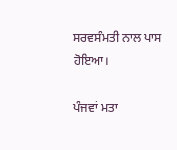ਸਰਵਸੰਮਤੀ ਨਾਲ ਪਾਸ ਹੋਇਆ।

ਪੰਜਵਾਂ ਮਤਾ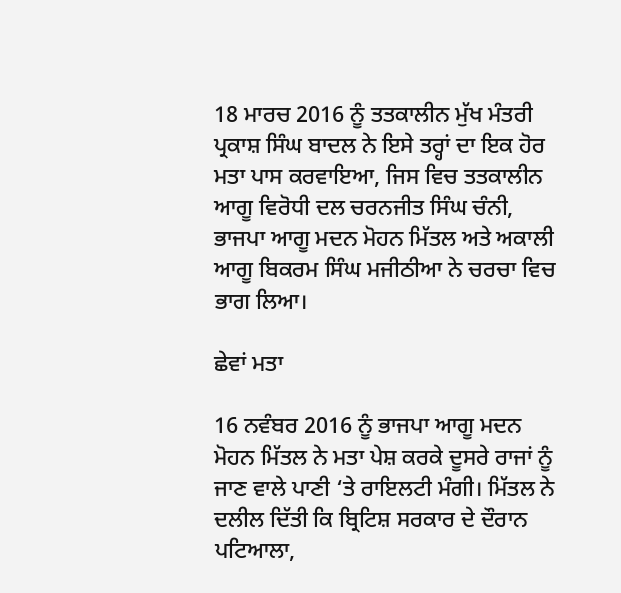18 ਮਾਰਚ 2016 ਨੂੰ ਤਤਕਾਲੀਨ ਮੁੱਖ ਮੰਤਰੀ ਪ੍ਰਕਾਸ਼ ਸਿੰਘ ਬਾਦਲ ਨੇ ਇਸੇ ਤਰ੍ਹਾਂ ਦਾ ਇਕ ਹੋਰ ਮਤਾ ਪਾਸ ਕਰਵਾਇਆ, ਜਿਸ ਵਿਚ ਤਤਕਾਲੀਨ ਆਗੂ ਵਿਰੋਧੀ ਦਲ ਚਰਨਜੀਤ ਸਿੰਘ ਚੰਨੀ, ਭਾਜਪਾ ਆਗੂ ਮਦਨ ਮੋਹਨ ਮਿੱਤਲ ਅਤੇ ਅਕਾਲੀ ਆਗੂ ਬਿਕਰਮ ਸਿੰਘ ਮਜੀਠੀਆ ਨੇ ਚਰਚਾ ਵਿਚ ਭਾਗ ਲਿਆ।

ਛੇਵਾਂ ਮਤਾ

16 ਨਵੰਬਰ 2016 ਨੂੰ ਭਾਜਪਾ ਆਗੂ ਮਦਨ ਮੋਹਨ ਮਿੱਤਲ ਨੇ ਮਤਾ ਪੇਸ਼ ਕਰਕੇ ਦੂਸਰੇ ਰਾਜਾਂ ਨੂੰ ਜਾਣ ਵਾਲੇ ਪਾਣੀ ‘ਤੇ ਰਾਇਲਟੀ ਮੰਗੀ। ਮਿੱਤਲ ਨੇ ਦਲੀਲ ਦਿੱਤੀ ਕਿ ਬ੍ਰਿਟਿਸ਼ ਸਰਕਾਰ ਦੇ ਦੌਰਾਨ ਪਟਿਆਲਾ,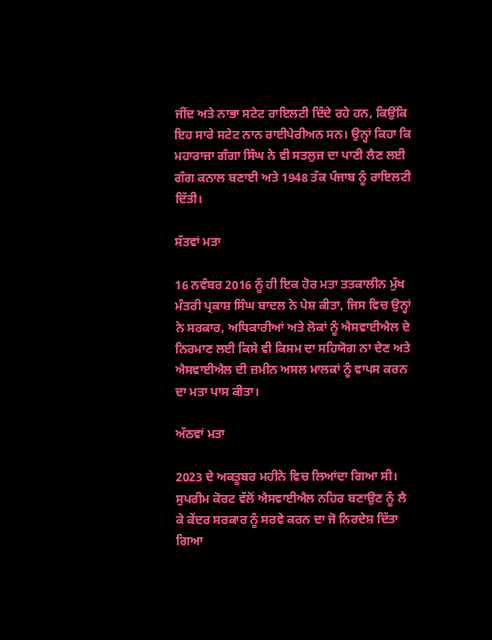ਜੀਂਦ ਅਤੇ ਨਾਭਾ ਸਟੇਟ ਰਾਇਲਟੀ ਦਿੰਦੇ ਰਹੇ ਹਨ, ਕਿਉਂਕਿ ਇਹ ਸਾਰੇ ਸਟੇਟ ਨਾਨ ਰਾਈਪੇਰੀਅਨ ਸਨ। ਉਨ੍ਹਾਂ ਕਿਹਾ ਕਿ ਮਹਾਰਾਜਾ ਗੰਗਾ ਸਿੰਘ ਨੇ ਵੀ ਸਤਲੁਜ ਦਾ ਪਾਣੀ ਲੈਣ ਲਈ ਗੰਗ ਕਨਾਲ ਬਣਾਈ ਅਤੇ 1948 ਤੱਕ ਪੰਜਾਬ ਨੂੰ ਰਾਇਲਟੀ ਦਿੱਤੀ।

ਸੱਤਵਾਂ ਮਤਾ

16 ਨਵੰਬਰ 2016 ਨੂੰ ਹੀ ਇਕ ਹੋਰ ਮਤਾ ਤਤਕਾਲੀਨ ਮੁੱਖ ਮੰਤਰੀ ਪ੍ਰਕਾਸ਼ ਸਿੰਘ ਬਾਦਲ ਨੇ ਪੇਸ਼ ਕੀਤਾ, ਜਿਸ ਵਿਚ ਉਨ੍ਹਾਂ ਨੇ ਸਰਕਾਰ, ਅਧਿਕਾਰੀਆਂ ਅਤੇ ਲੋਕਾਂ ਨੂੰ ਐਸਵਾਈਐਲ ਦੇ ਨਿਰਮਾਣ ਲਈ ਕਿਸੇ ਵੀ ਕਿਸਮ ਦਾ ਸਹਿਯੋਗ ਨਾ ਦੇਣ ਅਤੇ ਐਸਵਾਈਐਲ ਦੀ ਜ਼ਮੀਨ ਅਸਲ ਮਾਲਕਾਂ ਨੂੰ ਵਾਪਸ ਕਰਨ ਦਾ ਮਤਾ ਪਾਸ ਕੀਤਾ।

ਅੱਠਵਾਂ ਮਤਾ

2023 ਦੇ ਅਕਤੂਬਰ ਮਹੀਨੇ ਵਿਚ ਲਿਆਂਦਾ ਗਿਆ ਸੀ। ਸੁਪਰੀਮ ਕੋਰਟ ਵੱਲੋਂ ਐਸਵਾਈਐਲ ਨਹਿਰ ਬਣਾਉਣ ਨੂੰ ਲੈ ਕੇ ਕੇਂਦਰ ਸਰਕਾਰ ਨੂੰ ਸਰਵੇ ਕਰਨ ਦਾ ਜੋ ਨਿਰਦੇਸ਼ ਦਿੱਤਾ ਗਿਆ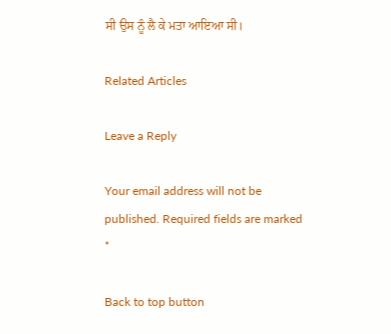ਸੀ ਉਸ ਨੂੰ ਲੈ ਕੇ ਮਤਾ ਆਇਆ ਸੀ।

Related Articles

Leave a Reply

Your email address will not be published. Required fields are marked *

Back to top button